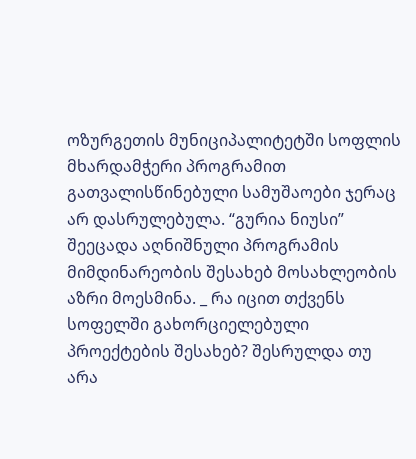ოზურგეთის მუნიციპალიტეტში სოფლის მხარდამჭერი პროგრამით გათვალისწინებული სამუშაოები ჯერაც არ დასრულებულა. “გურია ნიუსი” შეეცადა აღნიშნული პროგრამის მიმდინარეობის შესახებ მოსახლეობის აზრი მოესმინა. _ რა იცით თქვენს სოფელში გახორციელებული პროექტების შესახებ? შესრულდა თუ არა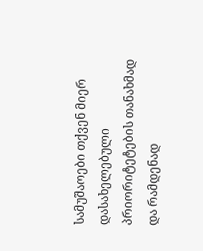სამუშაოები თქვენ მიერ დასახელებული პრიორიტეტების თანახმად და რამდენად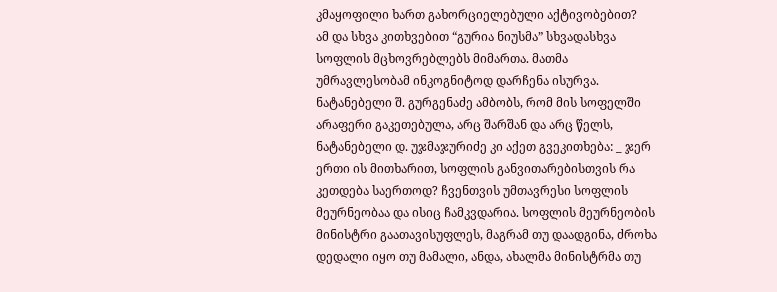კმაყოფილი ხართ გახორციელებული აქტივობებით?
ამ და სხვა კითხვებით “გურია ნიუსმა” სხვადასხვა სოფლის მცხოვრებლებს მიმართა. მათმა უმრავლესობამ ინკოგნიტოდ დარჩენა ისურვა.
ნატანებელი შ. გურგენაძე ამბობს, რომ მის სოფელში არაფერი გაკეთებულა, არც შარშან და არც წელს, ნატანებელი დ. უჯმაჯურიძე კი აქეთ გვეკითხება: _ ჯერ ერთი ის მითხარით, სოფლის განვითარებისთვის რა კეთდება საერთოდ? ჩვენთვის უმთავრესი სოფლის მეურნეობაა და ისიც ჩამკვდარია. სოფლის მეურნეობის მინისტრი გაათავისუფლეს, მაგრამ თუ დაადგინა, ძროხა დედალი იყო თუ მამალი, ანდა, ახალმა მინისტრმა თუ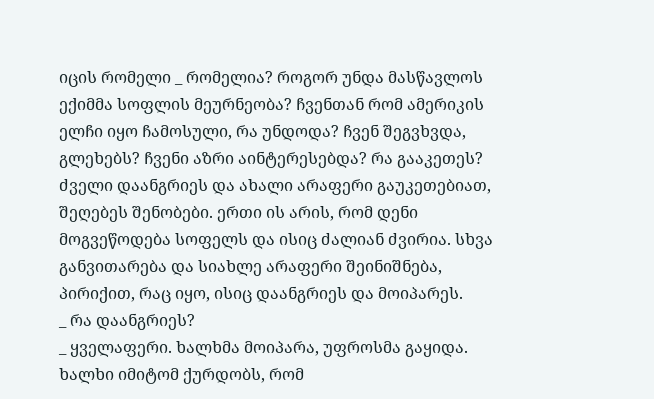იცის რომელი _ რომელია? როგორ უნდა მასწავლოს ექიმმა სოფლის მეურნეობა? ჩვენთან რომ ამერიკის ელჩი იყო ჩამოსული, რა უნდოდა? ჩვენ შეგვხვდა, გლეხებს? ჩვენი აზრი აინტერესებდა? რა გააკეთეს? ძველი დაანგრიეს და ახალი არაფერი გაუკეთებიათ, შეღებეს შენობები. ერთი ის არის, რომ დენი მოგვეწოდება სოფელს და ისიც ძალიან ძვირია. სხვა განვითარება და სიახლე არაფერი შეინიშნება, პირიქით, რაც იყო, ისიც დაანგრიეს და მოიპარეს.
_ რა დაანგრიეს?
_ ყველაფერი. ხალხმა მოიპარა, უფროსმა გაყიდა. ხალხი იმიტომ ქურდობს, რომ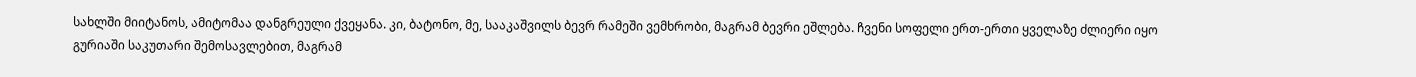სახლში მიიტანოს, ამიტომაა დანგრეული ქვეყანა. კი, ბატონო, მე, სააკაშვილს ბევრ რამეში ვემხრობი, მაგრამ ბევრი ეშლება. ჩვენი სოფელი ერთ-ერთი ყველაზე ძლიერი იყო გურიაში საკუთარი შემოსავლებით, მაგრამ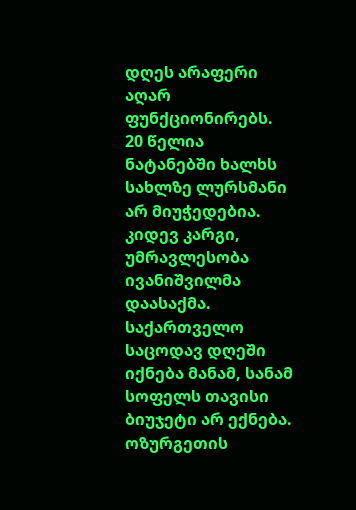დღეს არაფერი აღარ ფუნქციონირებს. 20 წელია ნატანებში ხალხს სახლზე ლურსმანი არ მიუჭედებია. კიდევ კარგი, უმრავლესობა ივანიშვილმა დაასაქმა. საქართველო საცოდავ დღეში იქნება მანამ, სანამ სოფელს თავისი ბიუჯეტი არ ექნება.
ოზურგეთის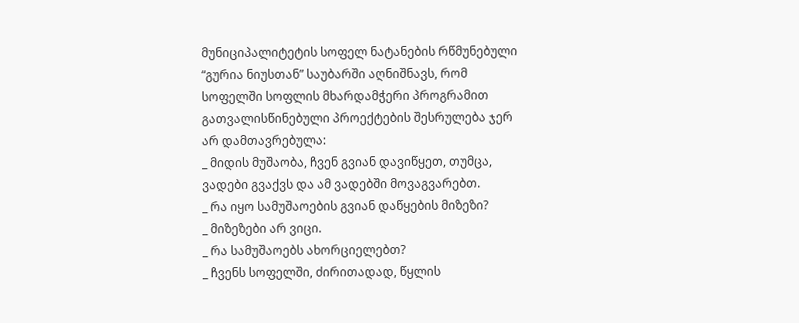მუნიციპალიტეტის სოფელ ნატანების რწმუნებული “გურია ნიუსთან” საუბარში აღნიშნავს, რომ სოფელში სოფლის მხარდამჭერი პროგრამით გათვალისწინებული პროექტების შესრულება ჯერ არ დამთავრებულა:
_ მიდის მუშაობა, ჩვენ გვიან დავიწყეთ, თუმცა, ვადები გვაქვს და ამ ვადებში მოვაგვარებთ.
_ რა იყო სამუშაოების გვიან დაწყების მიზეზი?
_ მიზეზები არ ვიცი.
_ რა სამუშაოებს ახორციელებთ?
_ ჩვენს სოფელში, ძირითადად, წყლის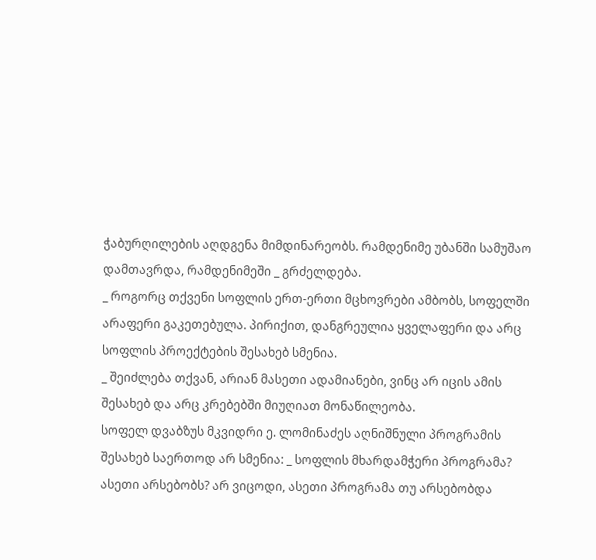ჭაბურღილების აღდგენა მიმდინარეობს. რამდენიმე უბანში სამუშაო დამთავრდა, რამდენიმეში _ გრძელდება.
_ როგორც თქვენი სოფლის ერთ-ერთი მცხოვრები ამბობს, სოფელში არაფერი გაკეთებულა. პირიქით, დანგრეულია ყველაფერი და არც სოფლის პროექტების შესახებ სმენია.
_ შეიძლება თქვან, არიან მასეთი ადამიანები, ვინც არ იცის ამის შესახებ და არც კრებებში მიუღიათ მონაწილეობა.
სოფელ დვაბზუს მკვიდრი ე. ლომინაძეს აღნიშნული პროგრამის შესახებ საერთოდ არ სმენია: _ სოფლის მხარდამჭერი პროგრამა? ასეთი არსებობს? არ ვიცოდი, ასეთი პროგრამა თუ არსებობდა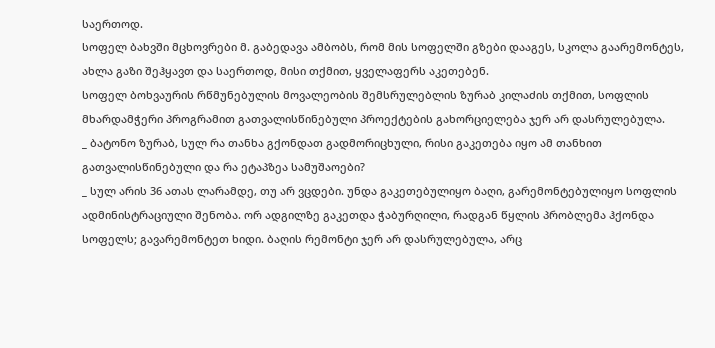საერთოდ.
სოფელ ბახვში მცხოვრები მ. გაბედავა ამბობს, რომ მის სოფელში გზები დააგეს, სკოლა გაარემონტეს, ახლა გაზი შეჰყავთ და საერთოდ, მისი თქმით, ყველაფერს აკეთებენ.
სოფელ ბოხვაურის რწმუნებულის მოვალეობის შემსრულებლის ზურაბ კილაძის თქმით, სოფლის მხარდამჭერი პროგრამით გათვალისწინებული პროექტების გახორციელება ჯერ არ დასრულებულა.
_ ბატონო ზურაბ, სულ რა თანხა გქონდათ გადმორიცხული, რისი გაკეთება იყო ამ თანხით გათვალისწინებული და რა ეტაპზეა სამუშაოები?
_ სულ არის 36 ათას ლარამდე, თუ არ ვცდები. უნდა გაკეთებულიყო ბაღი, გარემონტებულიყო სოფლის ადმინისტრაციული შენობა. ორ ადგილზე გაკეთდა ჭაბურღილი, რადგან წყლის პრობლემა ჰქონდა სოფელს; გავარემონტეთ ხიდი. ბაღის რემონტი ჯერ არ დასრულებულა, არც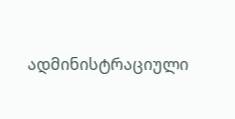ადმინისტრაციული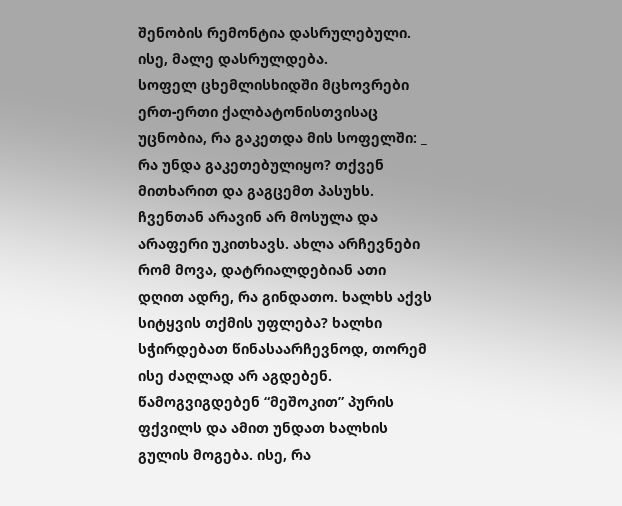შენობის რემონტია დასრულებული. ისე, მალე დასრულდება.
სოფელ ცხემლისხიდში მცხოვრები ერთ-ერთი ქალბატონისთვისაც უცნობია, რა გაკეთდა მის სოფელში: _ რა უნდა გაკეთებულიყო? თქვენ მითხარით და გაგცემთ პასუხს. ჩვენთან არავინ არ მოსულა და არაფერი უკითხავს. ახლა არჩევნები რომ მოვა, დატრიალდებიან ათი დღით ადრე, რა გინდათო. ხალხს აქვს სიტყვის თქმის უფლება? ხალხი სჭირდებათ წინასაარჩევნოდ, თორემ ისე ძაღლად არ აგდებენ. წამოგვიგდებენ “მეშოკით” პურის ფქვილს და ამით უნდათ ხალხის გულის მოგება. ისე, რა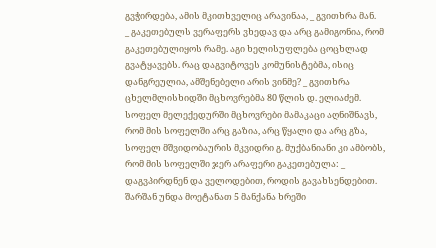გვჭირდება, ამის მკითხველიც არავინაა, _ გვითხრა მან.
_ გაკეთებულს ვერაფერს ვხედავ და არც გამიგონია, რომ გაკეთებულიყოს რამე. აგი ხელისუფლება ცოცხლად გვატყავებს. რაც დაგვიტოვეს კომუნისტებმა, ისიც დანგრეულია, ამშენებელი არის ვინმე? _ გვითხრა ცხელმლისხიდში მცხოვრებმა 80 წლის დ. ელიაძემ.
სოფელ მელექედურში მცხოვრები მამაკაცი აღნიშნავს, რომ მის სოფელში არც გაზია, არც წყალი და არც გზა, სოფელ მშვიდობაურის მკვიდრი გ. მუქბანიანი კი ამბობს, რომ მის სოფელში ჯერ არაფერი გაკეთებულა: _ დაგვპირდნენ და ველოდებით, როდის გავახსენდებით. შარშან უნდა მოეტანათ 5 მანქანა ხრეში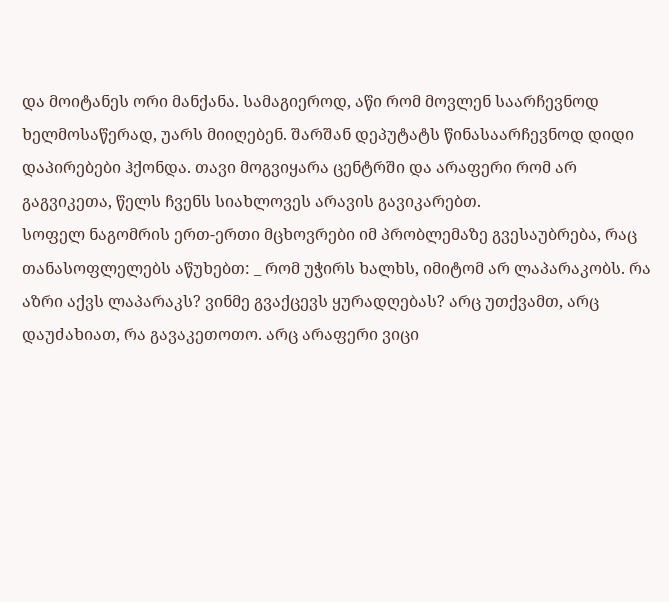და მოიტანეს ორი მანქანა. სამაგიეროდ, აწი რომ მოვლენ საარჩევნოდ ხელმოსაწერად, უარს მიიღებენ. შარშან დეპუტატს წინასაარჩევნოდ დიდი დაპირებები ჰქონდა. თავი მოგვიყარა ცენტრში და არაფერი რომ არ გაგვიკეთა, წელს ჩვენს სიახლოვეს არავის გავიკარებთ.
სოფელ ნაგომრის ერთ-ერთი მცხოვრები იმ პრობლემაზე გვესაუბრება, რაც თანასოფლელებს აწუხებთ: _ რომ უჭირს ხალხს, იმიტომ არ ლაპარაკობს. რა აზრი აქვს ლაპარაკს? ვინმე გვაქცევს ყურადღებას? არც უთქვამთ, არც დაუძახიათ, რა გავაკეთოთო. არც არაფერი ვიცი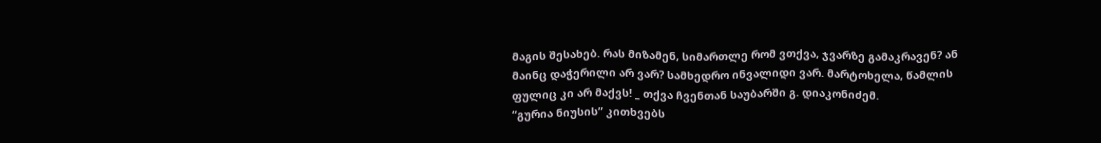მაგის შესახებ. რას მიზამენ, სიმართლე რომ ვთქვა, ჯვარზე გამაკრავენ? ან მაინც დაჭერილი არ ვარ? სამხედრო ინვალიდი ვარ. მარტოხელა, წამლის ფულიც კი არ მაქვს! _ თქვა ჩვენთან საუბარში გ. დიაკონიძემ.
“გურია ნიუსის” კითხვებს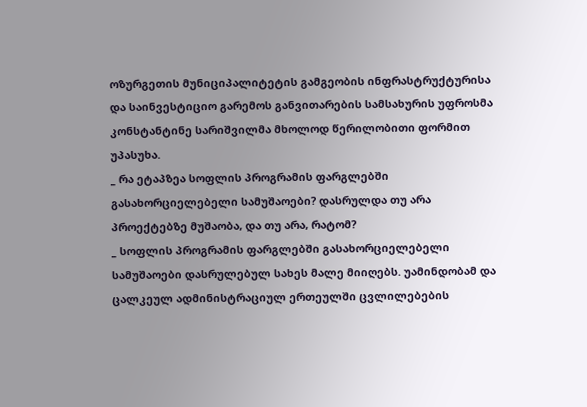ოზურგეთის მუნიციპალიტეტის გამგეობის ინფრასტრუქტურისა და საინვესტიციო გარემოს განვითარების სამსახურის უფროსმა კონსტანტინე სარიშვილმა მხოლოდ წერილობითი ფორმით უპასუხა.
_ რა ეტაპზეა სოფლის პროგრამის ფარგლებში გასახორციელებელი სამუშაოები? დასრულდა თუ არა პროექტებზე მუშაობა, და თუ არა, რატომ?
_ სოფლის პროგრამის ფარგლებში გასახორციელებელი სამუშაოები დასრულებულ სახეს მალე მიიღებს. უამინდობამ და ცალკეულ ადმინისტრაციულ ერთეულში ცვლილებების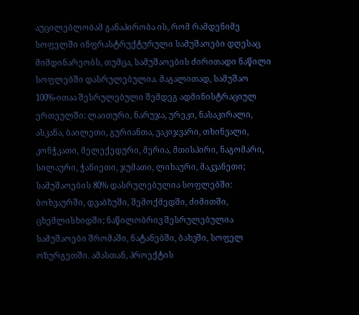აუცილებლობამ განაპირობა ის, რომ რამდენიმე სოფელში ინფრასტრუქტურული სამუშაოები დღესაც მიმდინარეობს, თუმცა, სამუშაოების ძირითადი ნაწილი სოფლებში დასრულებულია. მაგალითად, სამუშაო 100%-ითაა შესრულებული შემდეგ ადმინისტრაციულ ერთეულში: ლაითური, ნარუჯა, ურეკი, ნასაკირალი, ასკანა, ბაილეთი, გურიანთა, ვაკიჯვარი, თხინვალი, კონჭკათი, მელექედური, მერია, მთისპირი, ნაგომარი, სილაური, ჭანიეთი, ჯუმათი, ლიხაური, მაკვანეთი; სამუშაოების 80% დასრულებულია სოფლებში: ბოხვაურში, დვაბზუში, შემოქმედში, ძიმითში, ცხემლისხიდში; ნაწილობრივ შესრულებულია სამუშაოები შრომაში, ნატანებში, ბახვში, სოფელ ოზურგეთში. ამასთან, პროექტის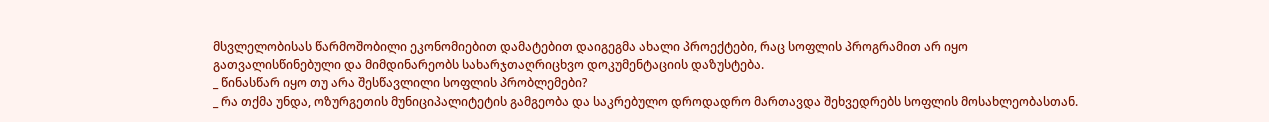მსვლელობისას წარმოშობილი ეკონომიებით დამატებით დაიგეგმა ახალი პროექტები, რაც სოფლის პროგრამით არ იყო გათვალისწინებული და მიმდინარეობს სახარჯთაღრიცხვო დოკუმენტაციის დაზუსტება.
_ წინასწარ იყო თუ არა შესწავლილი სოფლის პრობლემები?
_ რა თქმა უნდა, ოზურგეთის მუნიციპალიტეტის გამგეობა და საკრებულო დროდადრო მართავდა შეხვედრებს სოფლის მოსახლეობასთან.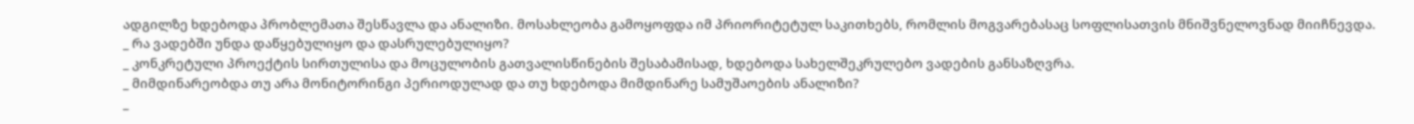ადგილზე ხდებოდა პრობლემათა შესწავლა და ანალიზი. მოსახლეობა გამოყოფდა იმ პრიორიტეტულ საკითხებს, რომლის მოგვარებასაც სოფლისათვის მნიშვნელოვნად მიიჩნევდა.
_ რა ვადებში უნდა დაწყებულიყო და დასრულებულიყო?
_ კონკრეტული პროექტის სირთულისა და მოცულობის გათვალისწინების შესაბამისად, ხდებოდა სახელშეკრულებო ვადების განსაზღვრა.
_ მიმდინარეობდა თუ არა მონიტორინგი პერიოდულად და თუ ხდებოდა მიმდინარე სამუშაოების ანალიზი?
_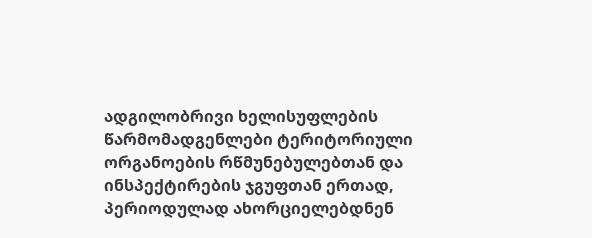ადგილობრივი ხელისუფლების წარმომადგენლები ტერიტორიული ორგანოების რწმუნებულებთან და ინსპექტირების ჯგუფთან ერთად, პერიოდულად ახორციელებდნენ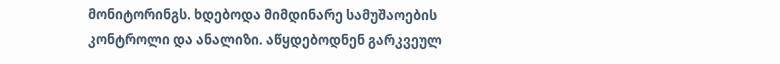მონიტორინგს. ხდებოდა მიმდინარე სამუშაოების კონტროლი და ანალიზი. აწყდებოდნენ გარკვეულ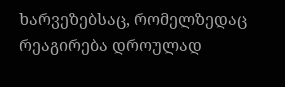ხარვეზებსაც, რომელზედაც რეაგირება დროულად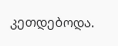კეთდებოდა.